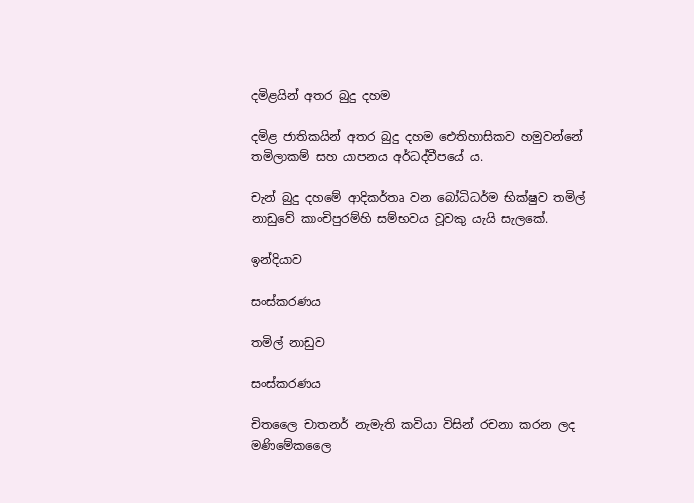දමිළයින් අතර බුදු දහම

දමිළ ජාතිකයින් අතර බුදු දහම ඓතිහාසිකව හමුවන්නේ තමිලාකම් සහ යාපනය අර්ධද්වීපයේ ය.

චැන් බුදු දහමේ ආදිකර්තෘ වන බෝධිධර්ම භික්ෂුව තමිල් නාඩුවේ කාංචිපුරම්හි සම්භවය වූවකු යැයි සැලකේ.

ඉන්දියාව

සංස්කරණය

තමිල් නාඩුව

සංස්කරණය

චිතලෛ චාතනර් නැමැති කවියා විසින් රචනා කරන ලද මණිමේකලෛ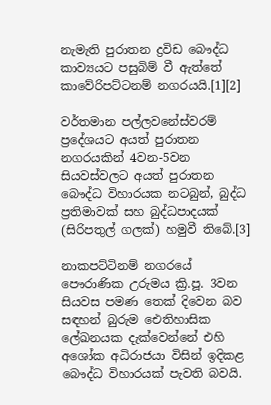නැමැති පුරාතන ‍ද්‍රවිඩ බෞද්ධ කාව්‍යයට පසුබිම් වී ඇත්තේ කාවේරිපට්ටනම් නගරයයි.[1][2]

වර්තමාන පල්ලවනේස්වරම් ප්‍රදේශයට අයත් පුරාතන නගරයකින් 4වන-5වන සියවස්වලට අයත් පුරාතන බෞද්ධ විහාරයක නටබුන්, බුද්ධ ප්‍රතිමාවක් සහ බුද්ධපාදයක් (සිරිපතුල් ගලක්) හමුවී තිබේ.[3]

නාකපට්ටිනම් නගරයේ පෞරාණික උරුමය ක්‍රි.පූ. 3වන සියවස පමණ තෙක් දිවෙන බව සඳහන් බුරුම ඓතිහාසික ලේඛනයක දැක්වෙන්නේ එහි අශෝක අධිරාජයා විසින් ඉදිකළ බෞද්ධ විහාරයක් පැවති බවයි.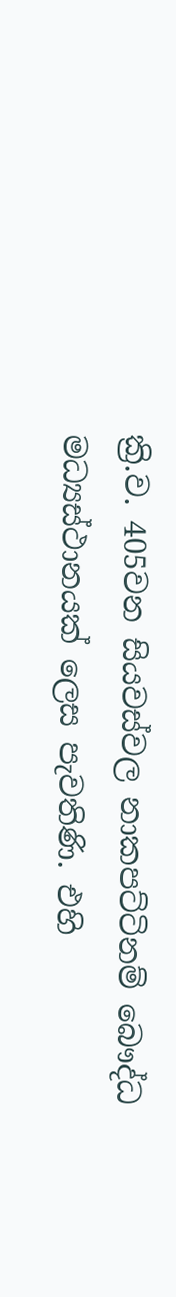ක්‍රි.ව. 405වන සියවස්වල නාකපට්ටිනම් බෞද්ධ මධ්‍යස්ථානයක් ලෙස පැවතිණි. එහි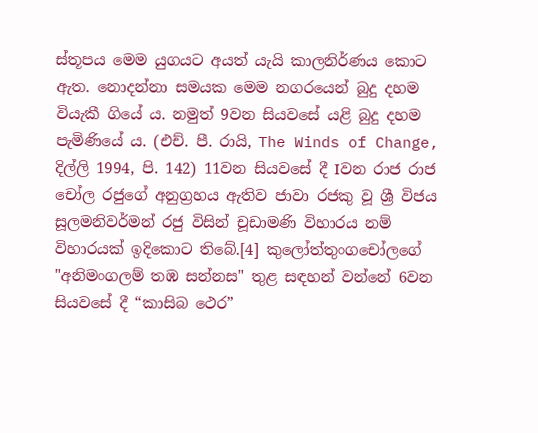ස්තූපය මෙම යුගයට අයත් යැයි කාලනිර්ණය කොට ඇත. නොදන්නා සමයක මෙම නගරයෙන් බුදු දහම වියැකී ගියේ ය. නමුත් 9වන සියවසේ යළි බුදු දහම පැමිණියේ ය. (එච්. පී. රායි, The Winds of Change, දිල්ලි 1994, පි. 142) 11වන සියවසේ දී Iවන රාජ රාජ චෝල රජුගේ අනුග්‍රහය ඇතිව ජාවා රජකු වූ ශ්‍රී විජය සූලමනිවර්මන් රජු විසින් චූඩාමණි විහාරය නම් විහාරයක් ඉදිකොට ‍තිබේ.[4] කුලෝත්තුංගචෝලගේ "අනිමංගලම් තඹ සන්නස" තුළ සඳහන් වන්නේ 6වන සියවසේ දී “කාසිබ ථෙර”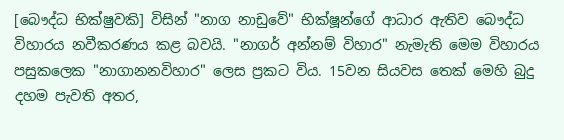[බෞද්ධ භික්ෂුවකි] විසින් "නාග නාඩුවේ" භික්ෂූන්ගේ ආධාර ඇතිව බෞද්ධ විහාරය නවීකරණය කළ බවයි. "නාගර් අන්නම් විහාර" නැමැති මෙම විහාරය පසුකලෙක "නාගානනවිහාර" ලෙස ප්‍රකට විය. 15වන සියවස තෙක් මෙහි බුදු දහම පැවති අතර,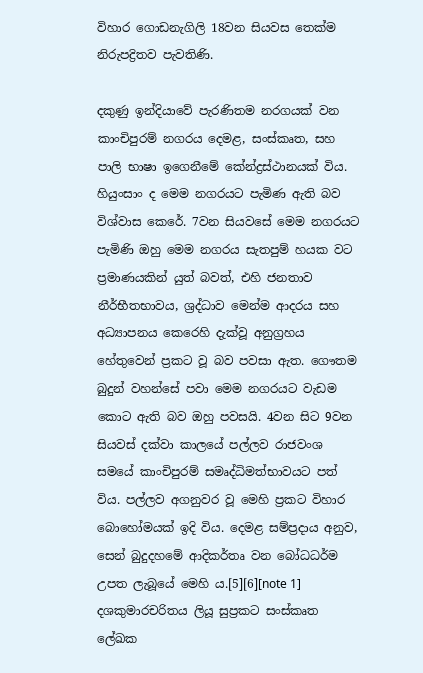විහාර ගොඩනැගිලි 18වන සියවස තෙක්ම නිරුපද්‍රිතව පැවතිණි.

දකුණු ඉන්දියාවේ පැරණිතම නරගයක් වන කාංචිපුරම් නගරය දෙමළ, සංස්කෘත, සහ පාලි භාෂා ඉගෙනීමේ කේන්ද්‍රස්ථානයක් විය. හියුංසාං ද මෙම නගරයට පැමිණ ඇති බව විශ්වාස කෙරේ. 7වන සියවසේ මෙම නගරයට පැමිණි ඔහු මෙම නගරය සැතපුම් හයක වට ප්‍රමාණයකින් යුත් බවත්, එහි ජනතාව නීර්භීතභාවය, ශ්‍රද්ධාව මෙන්ම ආදරය සහ අධ්‍යාපනය කෙරෙහි දැක්වූ අනුග්‍රහය හේතුවෙන් ප්‍රකට වූ බව පවසා ඇත. ගෞතම බුදුන් වහන්සේ පවා මෙම නගරයට වැඩම කොට ඇති බව ඔහු පවසයි. 4වන සිට 9වන සියවස් දක්වා කාලයේ පල්ලව රාජවංශ සමයේ කාංචිපුරම් සමෘද්ධිමත්භාවයට පත් විය. පල්ලව අගනුවර වූ මෙහි ප්‍රකට විහාර බොහෝමයක් ඉදි විය. දෙමළ සම්ප්‍රදාය අනුව, සෙන් බුදුදහමේ ආදිකර්තෘ වන බෝධධර්ම උපත ලැබූයේ මෙහි ය.[5][6][note 1] දශකුමාරචරිතය ලියූ සුප්‍රකට සංස්කෘත ලේඛක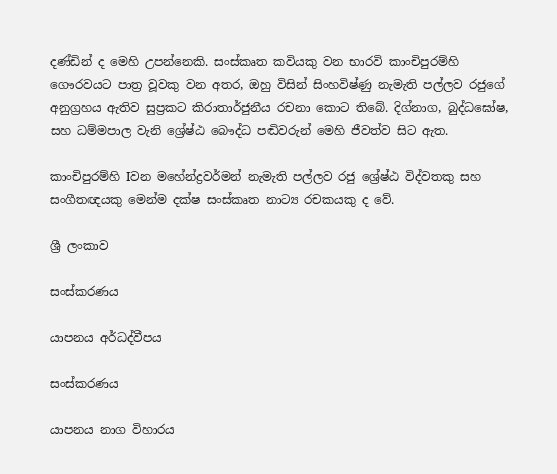දණ්ඩින් ද මෙහි උපන්නෙකි. සංස්කෘත කවියකු වන භාරවි කාංචිපුරම්හි ගෞරවයට පාත්‍ර වූවකු වන අතර, ඔහු විසින් සිංහවිෂ්ණු නැමැති පල්ලව රජුගේ අනුග්‍රහය ඇතිව සුප්‍රකට කිරාතාර්ජුනීය රචනා කොට තිබේ. දිග්නාග, බුද්ධඝෝෂ, සහ ධම්මපාල වැනි ශ්‍රේෂ්ඨ බෞද්ධ පඬිවරුන් මෙහි ජීවත්ව සිට ඇත.

කාංචිපුරම්හි Iවන මහේන්ද්‍රවර්මන් නැමැති පල්ලව රජු ශ්‍රේෂ්ඨ විද්වතකු සහ සංගීතඥයකු මෙන්ම දක්ෂ සංස්කෘත නාට්‍ය රචකයකු ද වේ.

ශ්‍රී ලංකාව

සංස්කරණය

යාපනය අර්ධද්වීපය

සංස්කරණය

යාපනය නාග විහාරය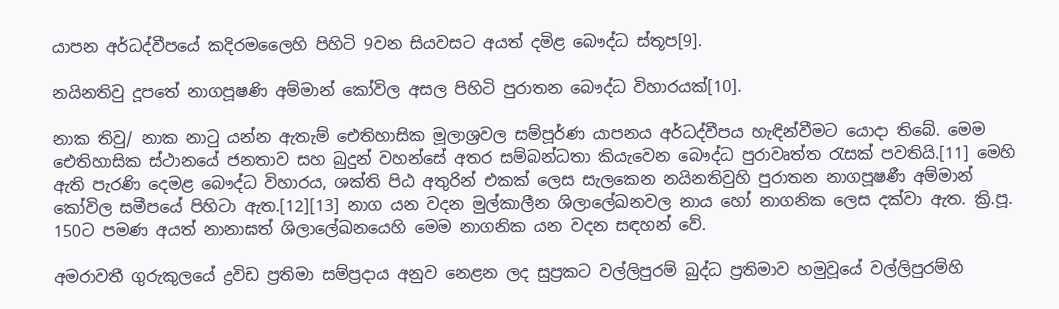යාපන අර්ධද්වීපයේ කදිරමලෛහි පිහිටි 9වන සියවසට අයත් දමිළ බෞද්ධ ස්තූප[9].

නයිනතිවු දූපතේ නාගපූෂණි අම්මාන් කෝවිල අසල පිහිටි පුරාතන බෞද්ධ විහාරයක්[10].

නාක තිවු/ නාක නාටු යන්න ඇතැම් ඓතිහාසික මූලාශ්‍රවල සම්පූර්ණ යාපනය අර්ධද්වීපය හැඳින්වීමට යොදා තිබේ. මෙම ඓතිහාසික ස්ථානයේ ජනතාව සහ බුදුන් වහන්සේ අතර සම්බන්ධතා කියැවෙන බෞද්ධ පුරාවෘත්ත රැසක් පවතියි.[11] මෙහි ඇති පැරණි දෙමළ බෞද්ධ විහාරය, ශක්ති පිඨ අතුරින් එකක් ලෙස සැලකෙන නයිනතිවුහි පුරාතන නාගපූෂණී අම්මාන් කෝවිල සමීපයේ පිහිටා ඇත.[12][13] නාග යන වදන මුල්කාලීන ශිලාලේඛනවල නාය හෝ නාගනික ලෙස දක්වා ඇත. ක්‍රි.පූ. 150ට පමණ අයත් නානාඝත් ශිලාලේඛනයෙහි මෙම නාගනික යන වදන සඳහන් වේ.

අමරාවතී ගුරුකුලයේ ද්‍රවිඩ ප්‍රතිමා සම්ප්‍රදාය අනුව නෙළන ලද සුප්‍රකට වල්ලිපුරම් බුද්ධ ප්‍රතිමාව හමුවූයේ වල්ලිපුරම්හි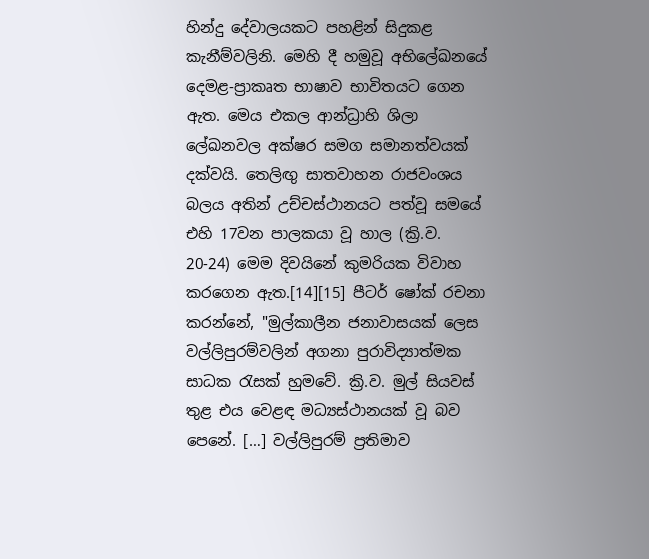හින්දු දේවාලයකට පහළින් සිදුකළ කැනීම්වලිනි. මෙහි දී හමුවූ අභිලේඛනයේ දෙමළ-ප්‍රාකෘත භාෂාව භාවිතයට ගෙන ඇත. මෙය එකල ආන්ධ්‍රාහි ශිලා ලේඛනවල අක්ෂර සමග සමානත්වයක් දක්වයි. තෙලිඟු සාතවාහන රාජවංශය බලය අතින් උච්චස්ථානයට පත්වූ සමයේ එහි 17වන පාලකයා වූ හාල (ක්‍රි.ව. 20-24) මෙම දිවයිනේ කුමරියක විවාහ කරගෙන ඇත.[14][15] පීටර් ෂෝක් රචනා කරන්නේ, "මුල්කාලීන ජනාවාසයක් ලෙස වල්ලිපුරම්වලින් අගනා පුරාවිද්‍යාත්මක සාධක රැසක් හුමවේ. ක්‍රි.ව. මුල් සියවස් තුළ එය වෙළඳ මධ්‍යස්ථානයක් වූ බව පෙනේ. […] වල්ලිපුරම් ප්‍රතිමාව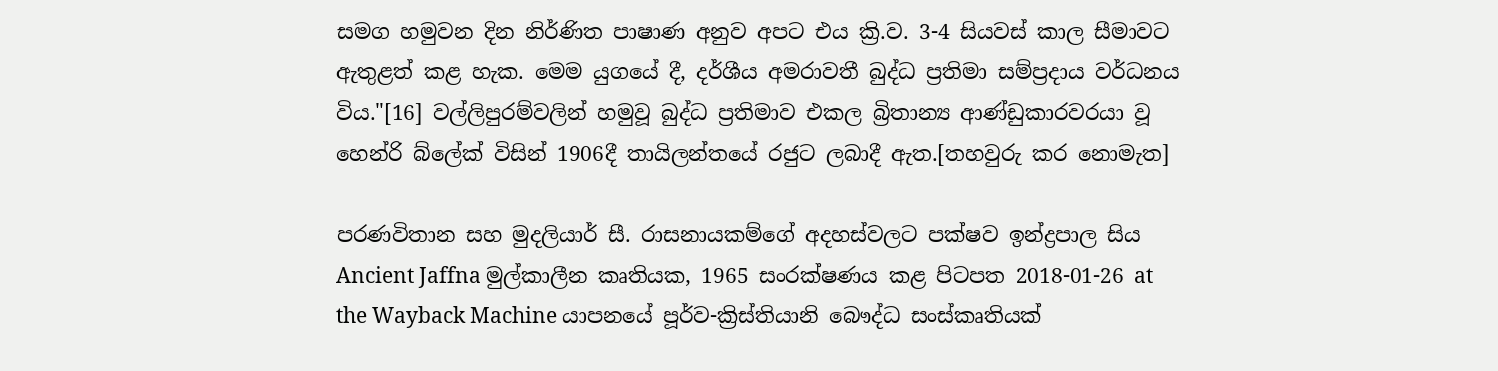සමග හමුවන දින නිර්ණිත පාෂාණ අනුව අපට එය ක්‍රි.ව. 3-4 සියවස් කාල සීමාවට ඇතුළත් කළ හැක. මෙම යුගයේ දී, දර්ශීය අමරාවතී බුද්ධ ප්‍රතිමා සම්ප්‍රදාය වර්ධනය විය."[16] වල්ලිපුරම්වලින් හමුවූ බුද්ධ ප්‍රතිමාව එකල බ්‍රිතාන්‍ය ආණ්ඩුකාරවරයා වූ හෙන්රි බ්ලේක් විසින් 1906දී තායිලන්තයේ රජුට ලබාදී ඇත.[තහවුරු කර නොමැත]

පරණවිතාන සහ මුදලියාර් සී. රාසනායකම්ගේ අදහස්වලට පක්ෂව ඉන්ද්‍රපාල සිය Ancient Jaffna මුල්කාලීන කෘතියක, 1965 සංරක්ෂණය කළ පිටපත 2018-01-26 at the Wayback Machine යාපනයේ පූර්ව-ක්‍රිස්තියානි බෞද්ධ සංස්කෘතියක්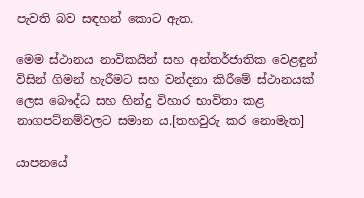පැවති බව සඳහන් කොට ඇත.

මෙම ස්ථානය නාවිකයින් සහ අන්තර්ජාතික වෙළඳුන් විසින් ගිමන් හැරීමට සහ වන්දනා කිරීමේ ස්ථානයක් ලෙස බෞද්ධ සහ හින්දු විහාර භාවිතා කළ නාගපට්නම්වලට සමාන ය.[තහවුරු කර නොමැත]

යාපනයේ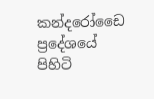කන්දරෝඩෛ ප්‍රදේශයේ පිහිටි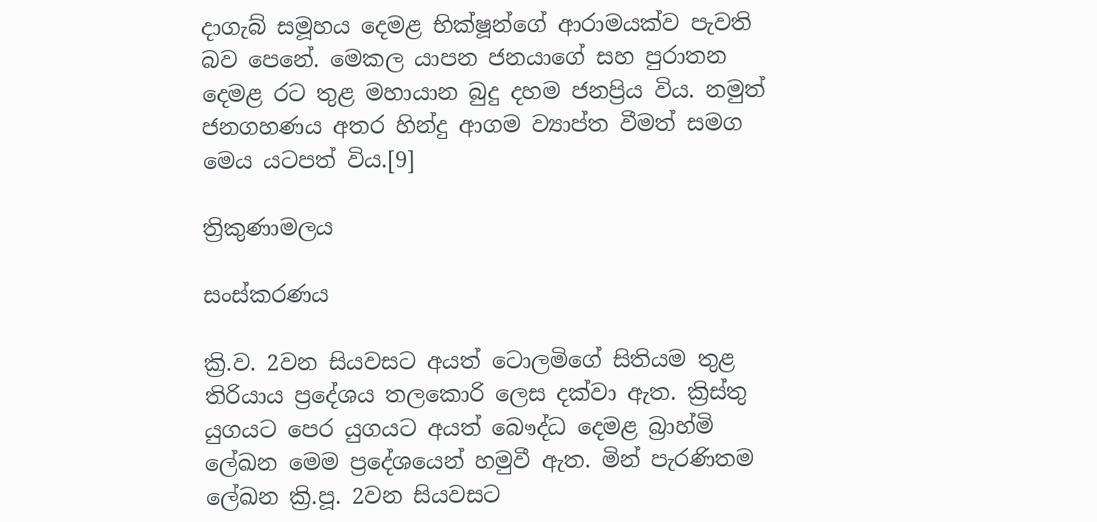දාගැබ් සමූහය දෙමළ භික්ෂූන්ගේ ආරාමයක්ව පැවති බව පෙනේ. මෙකල යාපන ජනයාගේ සහ පුරාතන දෙමළ රට තුළ මහායාන බුදු දහම ජනප්‍රිය විය. නමුත් ජනගහණය අතර හින්දු ආගම ව්‍යාප්ත වීමත් සමග මෙය යටපත් විය.[9]

ත්‍රිකුණාමලය

සංස්කරණය

ක්‍රි.ව. 2වන සියවසට අයත් ටොලමිගේ සිතියම තුළ තිරියාය ප්‍රදේශය තලකොරි ලෙස දක්වා ඇත. ක්‍රිස්තු යුගයට පෙර යුගයට අයත් බෞද්ධ දෙමළ බ්‍රාහ්මි ලේඛන මෙම ප්‍රදේශයෙන් හමුවී ඇත. මින් පැරණිතම ලේඛන ක්‍රි.පූ. 2වන සියවසට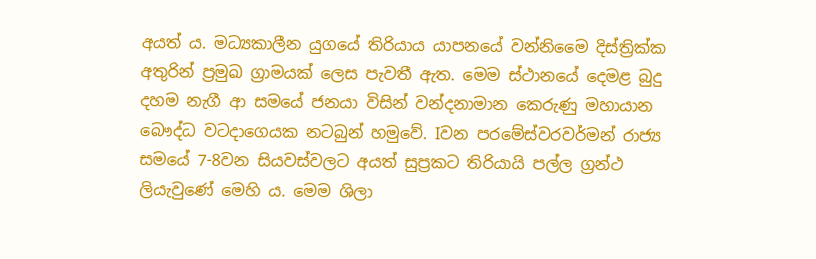අයත් ය. මධ්‍යකාලීන යුගයේ තිරියාය යාපනයේ වන්නිමෛ දිස්ත්‍රික්ක අතුරින් ප්‍රමුඛ ග්‍රාමයක් ලෙස පැවතී ඇත. මෙම ස්ථානයේ දෙමළ බුදු දහම නැගී ආ සමයේ ජනයා විසින් වන්දනාමාන කෙරුණු මහායාන බෞද්ධ වටදාගෙයක නටබුන් හමුවේ. Iවන පරමේස්වරවර්මන් රාජ්‍ය සමයේ 7-8වන සියවස්වලට අයත් සුප්‍රකට තිරියායි පල්ල ග්‍රන්ථ ලියැවුණේ මෙහි ය. මෙම ශිලා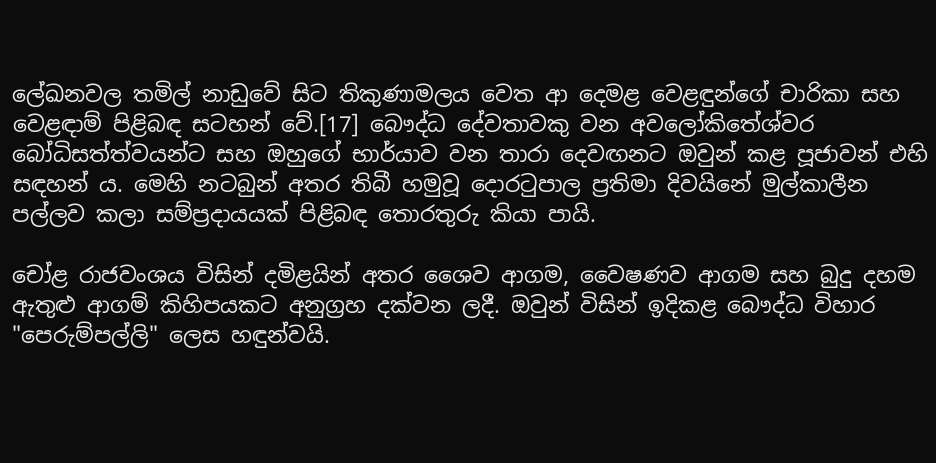ලේඛනවල තමිල් නාඩුවේ සිට තිකුණාමලය වෙත ආ දෙමළ වෙළඳුන්ගේ චාරිකා සහ වෙළඳාම් පිළිබඳ සටහන් වේ.[17] බෞද්ධ දේවතාවකු වන අවලෝකිතේශ්වර බෝධිසත්ත්වයන්ට සහ ඔහුගේ භාර්යාව වන තාරා දෙවඟනට ඔවුන් කළ පූජාවන් එහි සඳහන් ය. මෙහි නටබුන් අතර තිබී හමුවූ දොරටුපාල ප්‍රතිමා දිවයිනේ මුල්කාලීන පල්ලව කලා සම්ප්‍රදායයක් පිළිබඳ තොරතුරු කියා පායි.

චෝළ රාජවංශය විසින් දමිළයින් අතර ශෛව ආගම, වෛෂණව ආගම සහ බුදු දහම ඇතුළු ආගම් කිහිපයකට අනුග්‍රහ දක්වන ලදී. ඔවුන් විසින් ඉදිකළ බෞද්ධ විහාර "පෙරුම්පල්ලි" ලෙස හඳුන්වයි.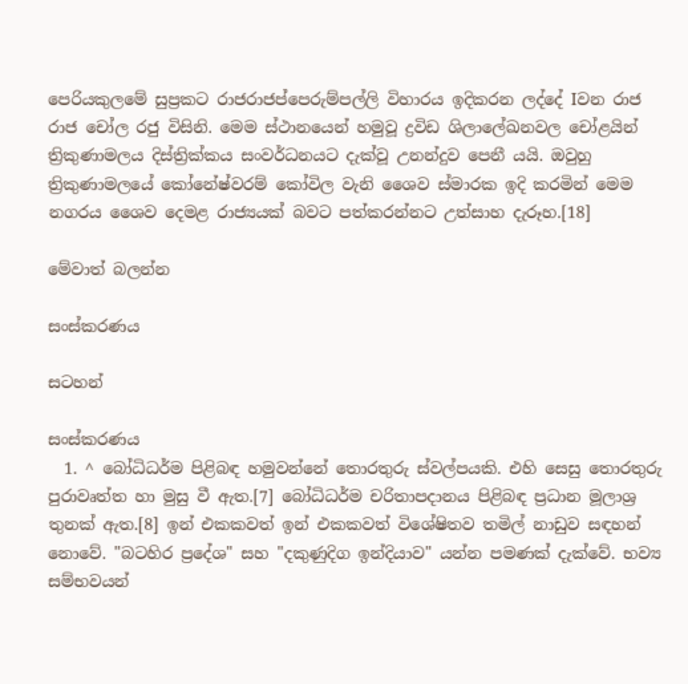පෙරියකුලමේ සුප්‍රකට රාජරාජප්පෙරුම්පල්ලි විහාරය ඉදිකරන ලද්දේ Iවන රාජ රාජ චෝල රජු විසිනි. මෙම ස්ථානයෙන් හමුවූ ද්‍රවිඩ ශිලාලේඛනවල චෝළයින් ත්‍රිකුණාමලය දිස්ත්‍රික්කය සංවර්ධනයට දැක්වූ උනන්දුව පෙනී යයි. ඔවුහු ත්‍රිකුණාමලයේ කෝනේෂ්වරම් කෝවිල වැනි ශෛව ස්මාරක ඉදි කරමින් මෙම නගරය ශෛව දෙමළ රාජ්‍යයක් බවට පත්කරන්නට උත්සාහ දැරූහ.[18]

මේවාත් බලන්න

සංස්කරණය

ස‍ටහන්

සංස්කරණය
  1. ^ බෝධිධර්ම පිළිබඳ හමුවන්නේ තොරතුරු ස්වල්පයකි. එහි සෙසු තොරතුරු පුරාවෘත්ත හා මුසු වී ඇත.[7] බෝධිධර්ම චරිතාපදානය පිළිබඳ ප්‍රධාන මූලාශ්‍ර තුනක් ඇත.[8] ඉන් එකකවත් ඉන් එකකවත් විශේෂිතව තමිල් නාඩුව සඳහන් නොවේ. "බටහිර ප්‍රදේශ" සහ "දකුණුදිග ඉන්දියාව" යන්න පමණක් දැක්වේ. භව්‍ය සම්භවයන්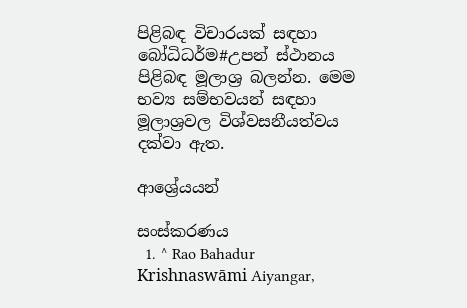පිළිබඳ විචාරයක් සඳහා බෝධිධර්ම#උපන් ස්ථානය පිළිබඳ මූලාශ්‍ර බලන්න. මෙම භව්‍ය සම්භවයන් සඳහා මූලාශ්‍රවල විශ්වසනීයත්වය දක්වා ඇත.

ආශ්‍රේයයන්

සංස්කරණය
  1. ^ Rao Bahadur Krishnaswāmi Aiyangar,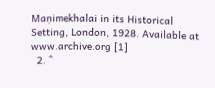Maṇimekhalai in its Historical Setting, London, 1928. Available at www.archive.org [1]
  2. ^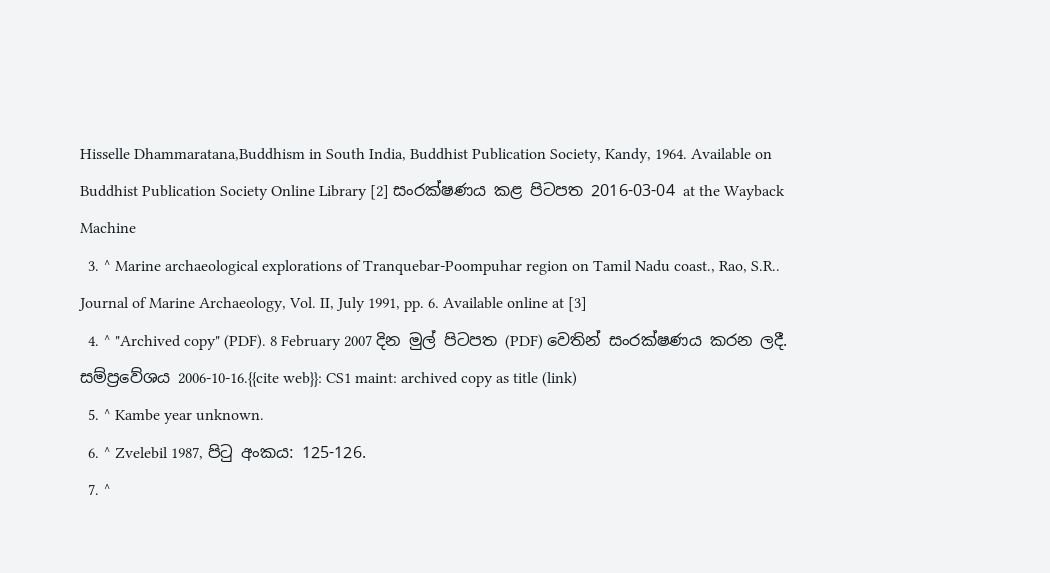Hisselle Dhammaratana,Buddhism in South India, Buddhist Publication Society, Kandy, 1964. Available on Buddhist Publication Society Online Library [2] සංරක්ෂණය කළ පිටපත 2016-03-04 at the Wayback Machine
  3. ^ Marine archaeological explorations of Tranquebar-Poompuhar region on Tamil Nadu coast., Rao, S.R.. Journal of Marine Archaeology, Vol. II, July 1991, pp. 6. Available online at [3]
  4. ^ "Archived copy" (PDF). 8 February 2007 දින මුල් පිටපත (PDF) වෙතින් සංරක්ෂණය කරන ලදී. සම්ප්‍රවේශය 2006-10-16.{{cite web}}: CS1 maint: archived copy as title (link)
  5. ^ Kambe year unknown.
  6. ^ Zvelebil 1987, පිටු අංකය: 125-126.
  7. ^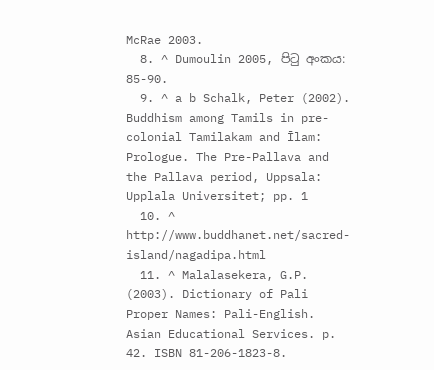McRae 2003.
  8. ^ Dumoulin 2005, පිටු අංකය: 85-90.
  9. ^ a b Schalk, Peter (2002). Buddhism among Tamils in pre-colonial Tamilakam and Īlam: Prologue. The Pre-Pallava and the Pallava period, Uppsala: Upplala Universitet; pp. 1
  10. ^ http://www.buddhanet.net/sacred-island/nagadipa.html
  11. ^ Malalasekera, G.P. (2003). Dictionary of Pali Proper Names: Pali-English. Asian Educational Services. p. 42. ISBN 81-206-1823-8.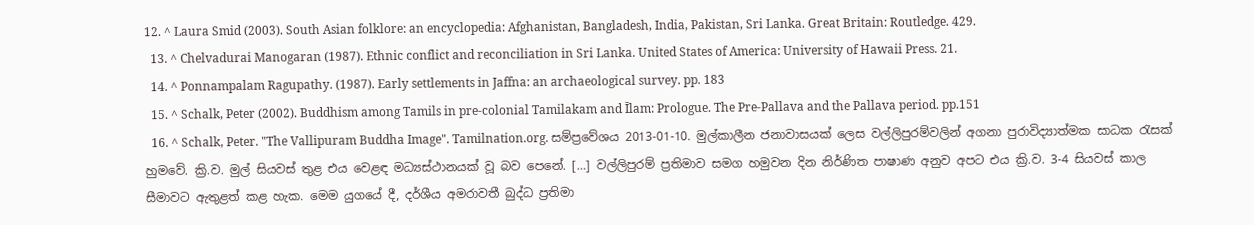12. ^ Laura Smid (2003). South Asian folklore: an encyclopedia: Afghanistan, Bangladesh, India, Pakistan, Sri Lanka. Great Britain: Routledge. 429.
  13. ^ Chelvadurai Manogaran (1987). Ethnic conflict and reconciliation in Sri Lanka. United States of America: University of Hawaii Press. 21.
  14. ^ Ponnampalam Ragupathy. (1987). Early settlements in Jaffna: an archaeological survey. pp. 183
  15. ^ Schalk, Peter (2002). Buddhism among Tamils in pre-colonial Tamilakam and Īlam: Prologue. The Pre-Pallava and the Pallava period. pp.151
  16. ^ Schalk, Peter. "The Vallipuram Buddha Image". Tamilnation.org. සම්ප්‍රවේශය 2013-01-10. මුල්කාලීන ජනාවාසයක් ලෙස වල්ලිපුරම්වලින් අගනා පුරාවිද්‍යාත්මක සාධක රැසක් හුමවේ. ක්‍රි.ව. මුල් සියවස් තුළ එය වෙළඳ මධ්‍යස්ථානයක් වූ බව පෙනේ. […] වල්ලිපුරම් ප්‍රතිමාව සමග හමුවන දින නිර්ණිත පාෂාණ අනුව අපට එය ක්‍රි.ව. 3-4 සියවස් කාල සීමාවට ඇතුළත් කළ හැක. මෙම යුගයේ දී, දර්ශීය අමරාවතී බුද්ධ ප්‍රතිමා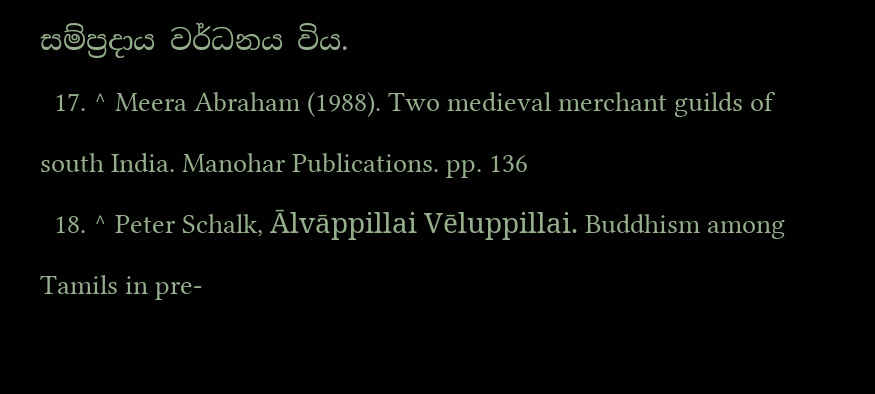සම්ප්‍රදාය වර්ධනය විය.
  17. ^ Meera Abraham (1988). Two medieval merchant guilds of south India. Manohar Publications. pp. 136
  18. ^ Peter Schalk, Ālvāppillai Vēluppillai. Buddhism among Tamils in pre-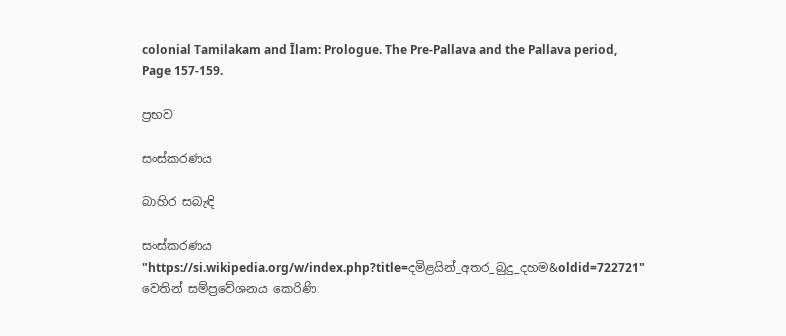colonial Tamilakam and Īlam: Prologue. The Pre-Pallava and the Pallava period, Page 157-159.

ප්‍රභව

සංස්කරණය

බාහිර සබැඳි

සංස්කරණය
"https://si.wikipedia.org/w/index.php?title=දමිළයින්_අතර_බුදු_දහම&oldid=722721" වෙතින් සම්ප්‍රවේශනය කෙරිණි